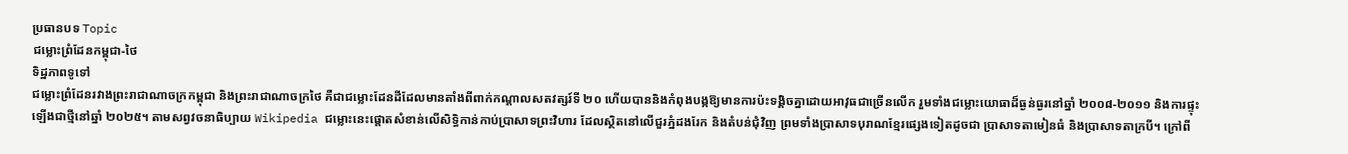ប្រធានបទ Topic
ជម្លោះព្រំដែនកម្ពុជា-ថៃ
ទិដ្ឋភាពទូទៅ
ជម្លោះព្រំដែនរវាងព្រះរាជាណាចក្រកម្ពុជា និងព្រះរាជាណាចក្រថៃ គឺជាជម្លោះដែនដីដែលមានតាំងពីពាក់កណ្តាលសតវត្សរ៍ទី ២០ ហើយបាននិងកំពុងបង្កឱ្យមានការប៉ះទង្គិចគ្នាដោយអាវុធជាច្រើនលើក រួមទាំងជម្លោះយោធាដ៏ធ្ងន់ធ្ងរនៅឆ្នាំ ២០០៨-២០១១ និងការផ្ទុះឡើងជាថ្មីនៅឆ្នាំ ២០២៥។ តាមសព្វវចនាធិប្បាយ Wikipedia ជម្លោះនេះផ្តោតសំខាន់លើសិទ្ធិកាន់កាប់ប្រាសាទព្រះវិហារ ដែលស្ថិតនៅលើជួរភ្នំដងរែក និងតំបន់ជុំវិញ ព្រមទាំងប្រាសាទបុរាណខ្មែរផ្សេងទៀតដូចជា ប្រាសាទតាមៀនធំ និងប្រាសាទតាក្របី។ ក្រៅពី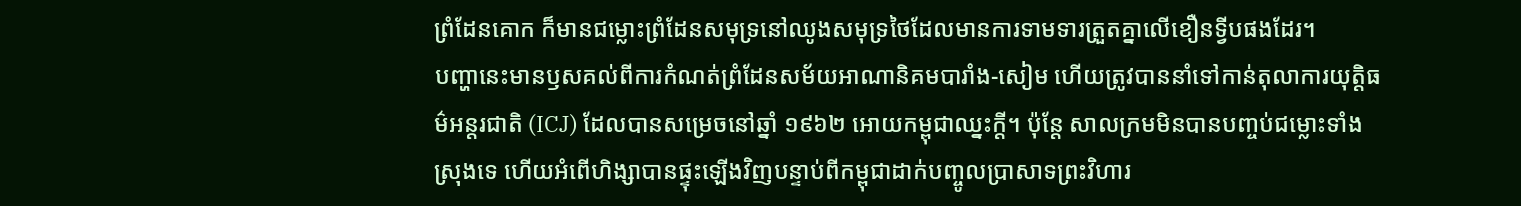ព្រំដែនគោក ក៏មានជម្លោះព្រំដែនសមុទ្រនៅឈូងសមុទ្រថៃដែលមានការទាមទារត្រួតគ្នាលើខឿនទ្វីបផងដែរ។
បញ្ហានេះមានឫសគល់ពីការកំណត់ព្រំដែនសម័យអាណានិគមបារាំង-សៀម ហើយត្រូវបាននាំទៅកាន់តុលាការយុត្តិធម៌អន្តរជាតិ (ICJ) ដែលបានសម្រេចនៅឆ្នាំ ១៩៦២ អោយកម្ពុជាឈ្នះក្តី។ ប៉ុន្តែ សាលក្រមមិនបានបញ្ចប់ជម្លោះទាំងស្រុងទេ ហើយអំពើហិង្សាបានផ្ទុះឡើងវិញបន្ទាប់ពីកម្ពុជាដាក់បញ្ចូលប្រាសាទព្រះវិហារ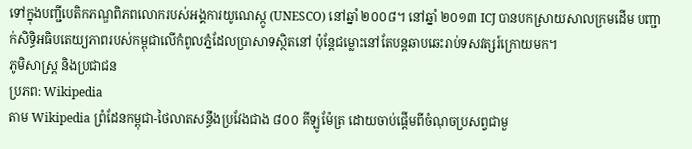ទៅក្នុងបញ្ជីបេតិកភណ្ឌពិភពលោករបស់អង្គការយូណេស្កូ (UNESCO) នៅឆ្នាំ ២០០៨។ នៅឆ្នាំ ២០១៣ ICJ បានបកស្រាយសាលក្រមដើម បញ្ជាក់សិទ្ធិអធិបតេយ្យភាពរបស់កម្ពុជាលើកំពូលភ្នំដែលប្រាសាទស្ថិតនៅ ប៉ុន្តែជម្លោះនៅតែបន្តឆាបឆេះរាប់ទសវត្សរ៍ក្រោយមក។
ភូមិសាស្ត្រ និងប្រជាជន
ប្រភព: Wikipedia
តាម Wikipedia ព្រំដែនកម្ពុជា-ថៃលាតសន្ធឹងប្រវែងជាង ៨០០ គីឡូម៉ែត្រ ដោយចាប់ផ្តើមពីចំណុចប្រសព្វជាមួ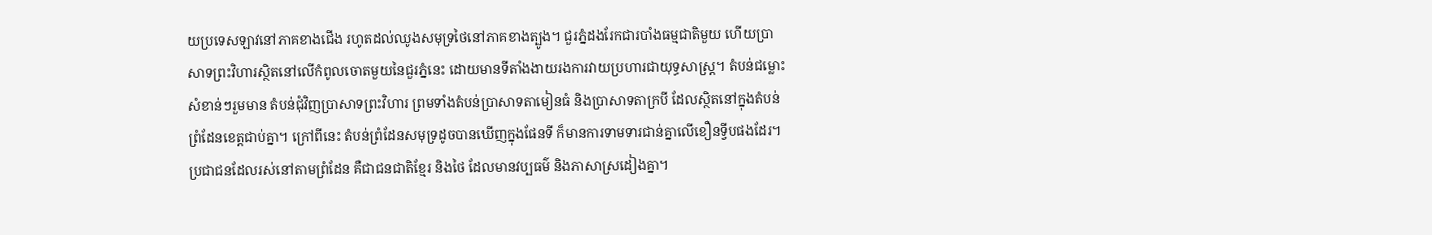យប្រទេសឡាវនៅភាគខាងជើង រហូតដល់ឈូងសមុទ្រថៃនៅភាគខាងត្បូង។ ជួរភ្នំដងរែកជារបាំងធម្មជាតិមួយ ហើយប្រាសាទព្រះវិហារស្ថិតនៅលើកំពូលចោតមួយនៃជួរភ្នំនេះ ដោយមានទីតាំងងាយរងការវាយប្រហារជាយុទ្ធសាស្ត្រ។ តំបន់ជម្លោះសំខាន់ៗរួមមាន តំបន់ជុំវិញប្រាសាទព្រះវិហារ ព្រមទាំងតំបន់ប្រាសាទតាមៀនធំ និងប្រាសាទតាក្របី ដែលស្ថិតនៅក្នុងតំបន់ព្រំដែនខេត្តជាប់គ្នា។ ក្រៅពីនេះ តំបន់ព្រំដែនសមុទ្រដូចបានឃើញក្នុងផែនទី ក៏មានការទាមទារជាន់គ្នាលើខឿនទ្វីបផងដែរ។
ប្រជាជនដែលរស់នៅតាមព្រំដែន គឺជាជនជាតិខ្មែរ និងថៃ ដែលមានវប្បធម៌ និងភាសាស្រដៀងគ្នា។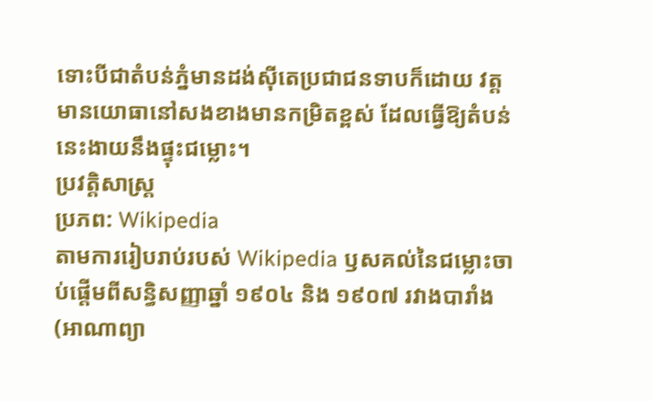ទោះបីជាតំបន់ភ្នំមានដង់ស៊ីតេប្រជាជនទាបក៏ដោយ វត្តមានយោធានៅសងខាងមានកម្រិតខ្ពស់ ដែលធ្វើឱ្យតំបន់នេះងាយនឹងផ្ទុះជម្លោះ។
ប្រវត្តិសាស្ត្រ
ប្រភព: Wikipedia
តាមការរៀបរាប់របស់ Wikipedia ឫសគល់នៃជម្លោះចាប់ផ្តើមពីសន្ធិសញ្ញាឆ្នាំ ១៩០៤ និង ១៩០៧ រវាងបារាំង (អាណាព្យា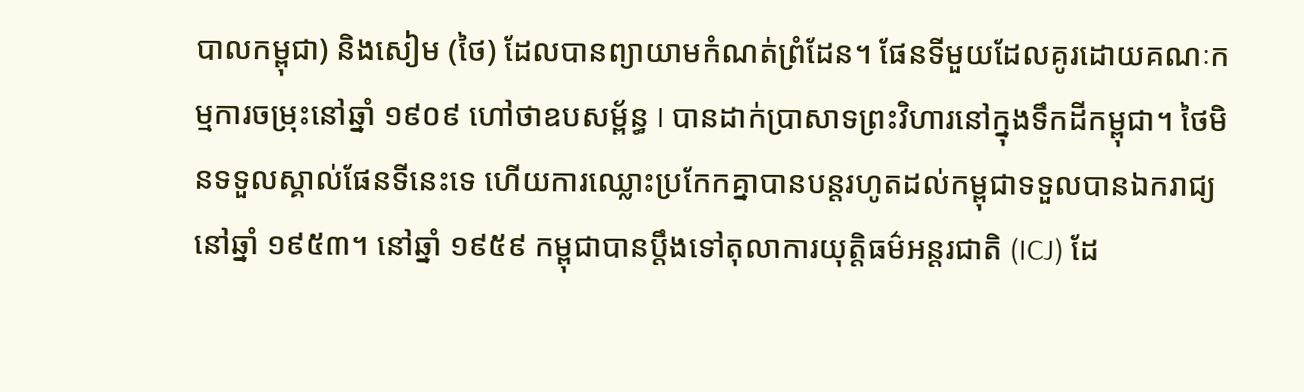បាលកម្ពុជា) និងសៀម (ថៃ) ដែលបានព្យាយាមកំណត់ព្រំដែន។ ផែនទីមួយដែលគូរដោយគណៈកម្មការចម្រុះនៅឆ្នាំ ១៩០៩ ហៅថាឧបសម្ព័ន្ធ I បានដាក់ប្រាសាទព្រះវិហារនៅក្នុងទឹកដីកម្ពុជា។ ថៃមិនទទួលស្គាល់ផែនទីនេះទេ ហើយការឈ្លោះប្រកែកគ្នាបានបន្តរហូតដល់កម្ពុជាទទួលបានឯករាជ្យនៅឆ្នាំ ១៩៥៣។ នៅឆ្នាំ ១៩៥៩ កម្ពុជាបានប្តឹងទៅតុលាការយុត្តិធម៌អន្តរជាតិ (ICJ) ដែ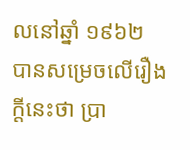លនៅឆ្នាំ ១៩៦២ បានសម្រេចលើរឿងក្តីនេះថា ប្រា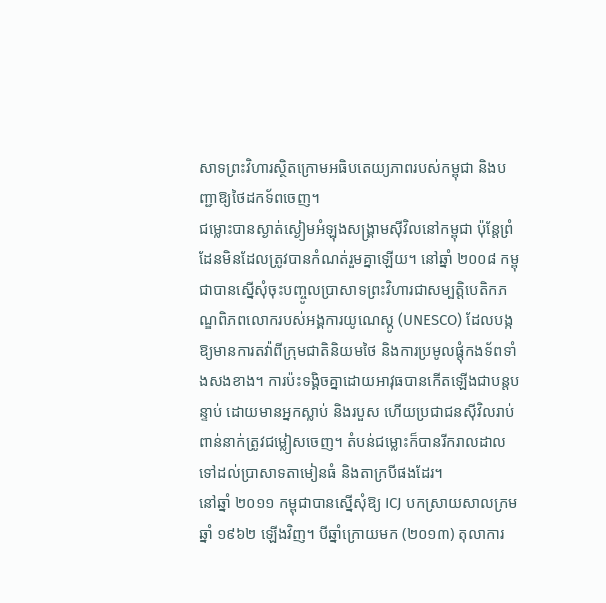សាទព្រះវិហារស្ថិតក្រោមអធិបតេយ្យភាពរបស់កម្ពុជា និងបញ្ជាឱ្យថៃដកទ័ពចេញ។
ជម្លោះបានស្ងាត់ស្ងៀមអំឡុងសង្គ្រាមស៊ីវិលនៅកម្ពុជា ប៉ុន្តែព្រំដែនមិនដែលត្រូវបានកំណត់រួមគ្នាឡើយ។ នៅឆ្នាំ ២០០៨ កម្ពុជាបានស្នើសុំចុះបញ្ចូលប្រាសាទព្រះវិហារជាសម្បត្តិបេតិកភណ្ឌពិភពលោករបស់អង្គការយូណេស្កូ (UNESCO) ដែលបង្កឱ្យមានការតវ៉ាពីក្រុមជាតិនិយមថៃ និងការប្រមូលផ្តុំកងទ័ពទាំងសងខាង។ ការប៉ះទង្គិចគ្នាដោយអាវុធបានកើតឡើងជាបន្តបន្ទាប់ ដោយមានអ្នកស្លាប់ និងរបួស ហើយប្រជាជនស៊ីវិលរាប់ពាន់នាក់ត្រូវជម្លៀសចេញ។ តំបន់ជម្លោះក៏បានរីករាលដាលទៅដល់ប្រាសាទតាមៀនធំ និងតាក្របីផងដែរ។
នៅឆ្នាំ ២០១១ កម្ពុជាបានស្នើសុំឱ្យ ICJ បកស្រាយសាលក្រមឆ្នាំ ១៩៦២ ឡើងវិញ។ បីឆ្នាំក្រោយមក (២០១៣) តុលាការ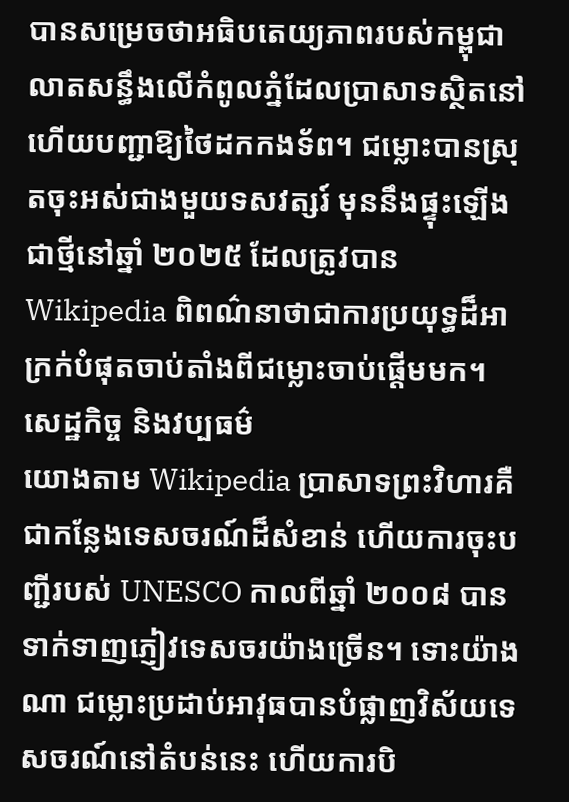បានសម្រេចថាអធិបតេយ្យភាពរបស់កម្ពុជាលាតសន្ធឹងលើកំពូលភ្នំដែលប្រាសាទស្ថិតនៅ ហើយបញ្ជាឱ្យថៃដកកងទ័ព។ ជម្លោះបានស្រុតចុះអស់ជាងមួយទសវត្សរ៍ មុននឹងផ្ទុះឡើងជាថ្មីនៅឆ្នាំ ២០២៥ ដែលត្រូវបាន Wikipedia ពិពណ៌នាថាជាការប្រយុទ្ធដ៏អាក្រក់បំផុតចាប់តាំងពីជម្លោះចាប់ផ្តើមមក។
សេដ្ឋកិច្ច និងវប្បធម៌
យោងតាម Wikipedia ប្រាសាទព្រះវិហារគឺជាកន្លែងទេសចរណ៍ដ៏សំខាន់ ហើយការចុះបញ្ជីរបស់ UNESCO កាលពីឆ្នាំ ២០០៨ បានទាក់ទាញភ្ញៀវទេសចរយ៉ាងច្រើន។ ទោះយ៉ាងណា ជម្លោះប្រដាប់អាវុធបានបំផ្លាញវិស័យទេសចរណ៍នៅតំបន់នេះ ហើយការបិ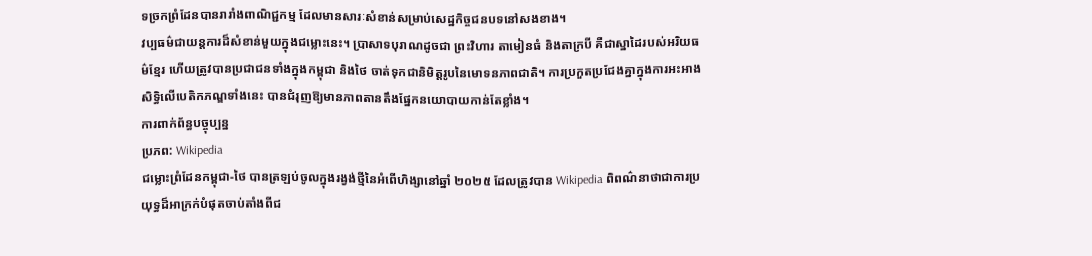ទច្រកព្រំដែនបានរារាំងពាណិជ្ជកម្ម ដែលមានសារៈសំខាន់សម្រាប់សេដ្ឋកិច្ចជនបទនៅសងខាង។
វប្បធម៌ជាយន្តការដ៏សំខាន់មួយក្នុងជម្លោះនេះ។ ប្រាសាទបុរាណដូចជា ព្រះវិហារ តាមៀនធំ និងតាក្របី គឺជាស្នាដៃរបស់អរិយធម៌ខ្មែរ ហើយត្រូវបានប្រជាជនទាំងក្នុងកម្ពុជា និងថៃ ចាត់ទុកជានិមិត្តរូបនៃមោទនភាពជាតិ។ ការប្រកួតប្រជែងគ្នាក្នុងការអះអាងសិទ្ធិលើបេតិកភណ្ឌទាំងនេះ បានជំរុញឱ្យមានភាពតានតឹងផ្នែកនយោបាយកាន់តែខ្លាំង។
ការពាក់ព័ន្ធបច្ចុប្បន្ន
ប្រភព: Wikipedia
ជម្លោះព្រំដែនកម្ពុជា-ថៃ បានត្រឡប់ចូលក្នុងរង្វង់ថ្មីនៃអំពើហិង្សានៅឆ្នាំ ២០២៥ ដែលត្រូវបាន Wikipedia ពិពណ៌នាថាជាការប្រយុទ្ធដ៏អាក្រក់បំផុតចាប់តាំងពីជ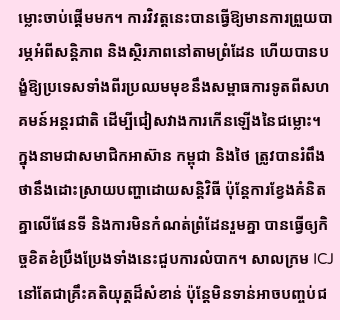ម្លោះចាប់ផ្តើមមក។ ការវិវត្តនេះបានធ្វើឱ្យមានការព្រួយបារម្ភអំពីសន្តិភាព និងស្ថិរភាពនៅតាមព្រំដែន ហើយបានបង្ខំឱ្យប្រទេសទាំងពីរប្រឈមមុខនឹងសម្ពាធការទូតពីសហគមន៍អន្តរជាតិ ដើម្បីជៀសវាងការកើនឡើងនៃជម្លោះ។
ក្នុងនាមជាសមាជិកអាស៊ាន កម្ពុជា និងថៃ ត្រូវបានរំពឹងថានឹងដោះស្រាយបញ្ហាដោយសន្តិវិធី ប៉ុន្តែការខ្វែងគំនិតគ្នាលើផែនទី និងការមិនកំណត់ព្រំដែនរួមគ្នា បានធ្វើឲ្យកិច្ចខិតខំប្រឹងប្រែងទាំងនេះជួបការលំបាក។ សាលក្រម ICJ នៅតែជាគ្រឹះគតិយុត្តដ៏សំខាន់ ប៉ុន្តែមិនទាន់អាចបញ្ចប់ជ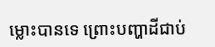ម្លោះបានទេ ព្រោះបញ្ហាដីជាប់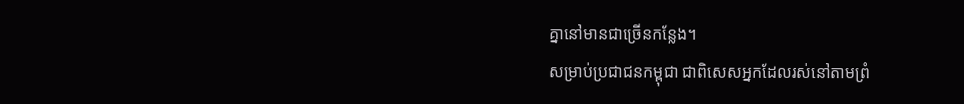គ្នានៅមានជាច្រើនកន្លែង។
សម្រាប់ប្រជាជនកម្ពុជា ជាពិសេសអ្នកដែលរស់នៅតាមព្រំ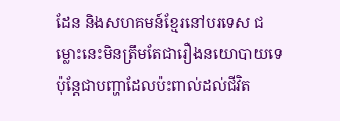ដែន និងសហគមន៍ខ្មែរនៅបរទេស ជម្លោះនេះមិនត្រឹមតែជារឿងនយោបាយទេ ប៉ុន្តែជាបញ្ហាដែលប៉ះពាល់ដល់ជីវិត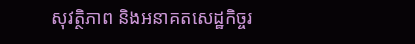សុវត្ថិភាព និងអនាគតសេដ្ឋកិច្ចរ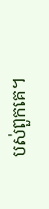បស់ពួកគេ។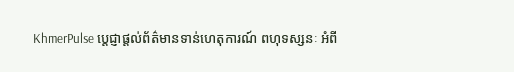KhmerPulse ប្តេជ្ញាផ្តល់ព័ត៌មានទាន់ហេតុការណ៍ ពហុទស្សនៈ អំពី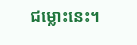ជម្លោះនេះ។